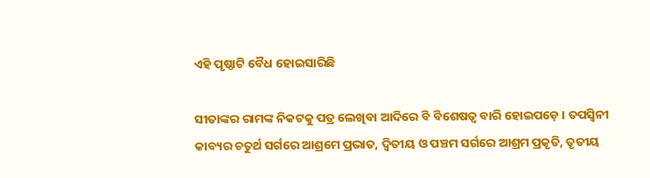ଏହି ପୃଷ୍ଠାଟି ବୈଧ ହୋଇସାରିଛି

ସୀତାଙ୍କର ରାମଙ୍କ ନିକଟକୁ ପତ୍ର ଲେଖିବା ଆଦିରେ ବି ବିଶେଷତ୍ୱ ବାରି ହୋଇପଡ଼େ । ତପସ୍ୱିନୀ କାବ୍ୟର ଚତୁର୍ଥ ସର୍ଗରେ ଆଶ୍ରମେ ପ୍ରଭାତ, ଦ୍ୱିତୀୟ ଓ ପଞ୍ଚମ ସର୍ଗରେ ଆଶ୍ରମ ପ୍ରକୃତି, ତୃତୀୟ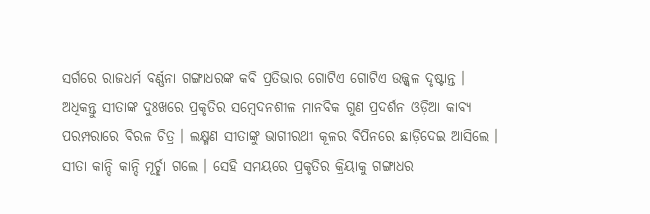ସର୍ଗରେ ରାଜଧର୍ମ ବର୍ଣ୍ଣନା ଗଙ୍ଗାଧରଙ୍କ କବି ପ୍ରତିଭାର ଗୋଟିଏ ଗୋଟିଏ ଉଜ୍ଜ୍ୱଳ ଦୃଷ୍ଟାନ୍ତ । ଅଧିକନ୍ତୁ ସୀତାଙ୍କ ଦୁଃଖରେ ପ୍ରକୃତିର ସମ୍ବେଦନଶୀଳ ମାନବିକ ଗୁଣ ପ୍ରଦର୍ଶନ ଓଡ଼ିଆ କାବ୍ୟ ପରମ୍ପରାରେ ବିରଳ ଚିତ୍ର । ଲକ୍ଷ୍ମଣ ସୀତାଙ୍କୁ ଭାଗୀରଥୀ କୂଳର ବିପିନରେ ଛାଡ଼ିଦେଇ ଆସିଲେ । ସୀତା କାନ୍ଦି କାନ୍ଦି ମୂର୍ଚ୍ଛା ଗଲେ । ସେହି ସମୟରେ ପ୍ରକୃତିର କ୍ରିୟାକୁ ଗଙ୍ଗାଧର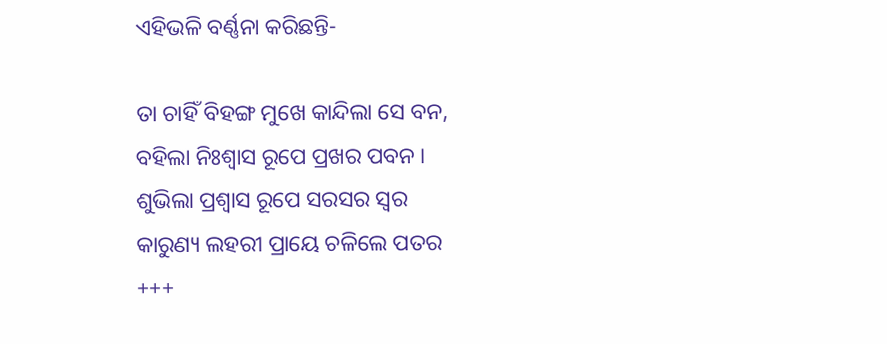ଏହିଭଳି ବର୍ଣ୍ଣନା କରିଛନ୍ତି-

ତା ଚାହିଁ ବିହଙ୍ଗ ମୁଖେ କାନ୍ଦିଲା ସେ ବନ,
ବହିଲା ନିଃଶ୍ୱାସ ରୂପେ ପ୍ରଖର ପବନ ।
ଶୁଭିଲା ପ୍ରଶ୍ୱାସ ରୂପେ ସରସର ସ୍ୱର
କାରୁଣ୍ୟ ଲହରୀ ପ୍ରାୟେ ଚଳିଲେ ପତର
+++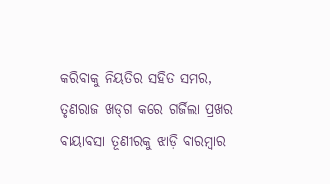କରିବାକୁ ନିୟତିର ସହିତ ସମର,
ତୃଣରାଜ ଖଡ୍‍ଗ କରେ ଗର୍ଜିଲା ପ୍ରଖର
ବାୟାବସା ତୂଣୀରକୁ ଝାଡ଼ି ବାରମ୍ବାର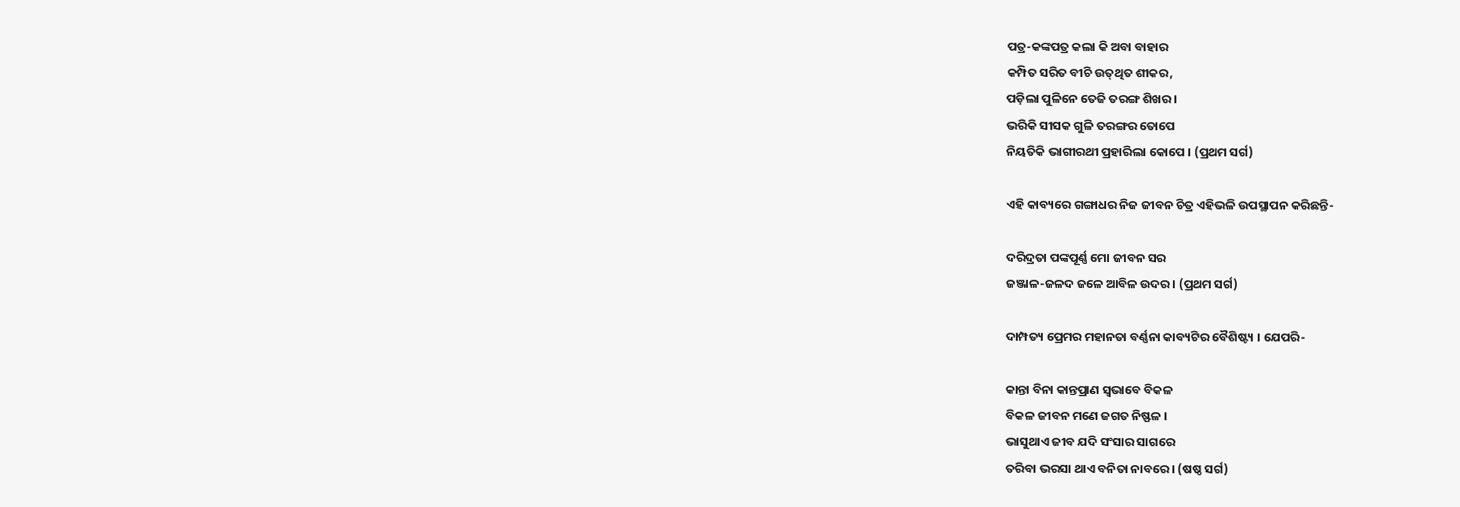ପତ୍ର-କଙ୍କପତ୍ର କଲା କି ଅବା ବାହାର
କମ୍ପିତ ସରିତ ବୀଚି ଉତ୍‍ଥିତ ଶୀକର,
ପଡ଼ିଲା ପୁଳିନେ ତେଜି ତରଙ୍ଗ ଶିଖର ।
ଭରିକି ସୀସକ ଗୁଳି ତରଙ୍ଗର ତୋପେ
ନିୟତିକି ଭାଗୀରଥୀ ପ୍ରହାରିଲା କୋପେ । (ପ୍ରଥମ ସର୍ଗ)

ଏହି କାବ୍ୟରେ ଗଙ୍ଗାଧର ନିଜ ଜୀବନ ଚିତ୍ର ଏହିଭଳି ଉପସ୍ଥାପନ କରିଛନ୍ତି-

ଦରିଦ୍ରତା ପଙ୍କପୂର୍ଣ୍ଣ ମୋ ଜୀବନ ସର
ଜଞ୍ଜାଳ-ଜଳଦ ଜଳେ ଆବିଳ ଉଦର । (ପ୍ରଥମ ସର୍ଗ)

ଦାମ୍ପତ୍ୟ ପ୍ରେମର ମହାନତା ବର୍ଣ୍ଣନା କାବ୍ୟଟିର ବୈଶିଷ୍ଟ୍ୟ । ଯେପରି-

କାନ୍ତା ବିନା କାନ୍ତପ୍ରାଣ ସ୍ୱଭାବେ ବିକଳ
ବିକଳ ଜୀବନ ମଣେ ଜଗତ ନିଷ୍ଫଳ ।
ଭାସୁଥାଏ ଜୀବ ଯଦି ସଂସାର ସାଗରେ
ତରିବା ଭରସା ଥାଏ ବନିତା ନାବରେ । (ଷଷ୍ଠ ସର୍ଗ)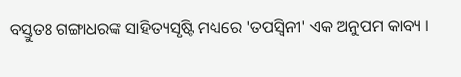ବସ୍ତୁତଃ ଗଙ୍ଗାଧରଙ୍କ ସାହିତ୍ୟସୃଷ୍ଟି ମଧ୍ୟରେ 'ତପସ୍ୱିନୀ' ଏକ ଅନୁପମ କାବ୍ୟ ।